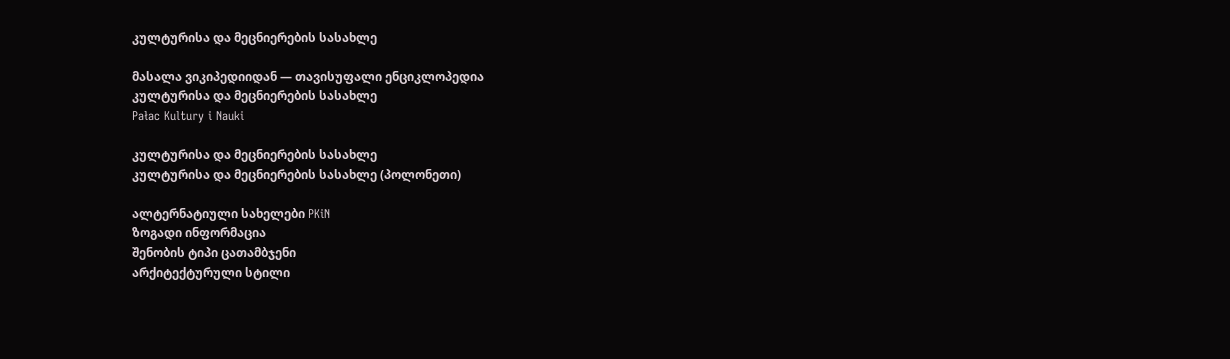კულტურისა და მეცნიერების სასახლე

მასალა ვიკიპედიიდან — თავისუფალი ენციკლოპედია
კულტურისა და მეცნიერების სასახლე
Pałac Kultury i Nauki

კულტურისა და მეცნიერების სასახლე
კულტურისა და მეცნიერების სასახლე (პოლონეთი)

ალტერნატიული სახელები PKiN
ზოგადი ინფორმაცია
შენობის ტიპი ცათამბჯენი
არქიტექტურული სტილი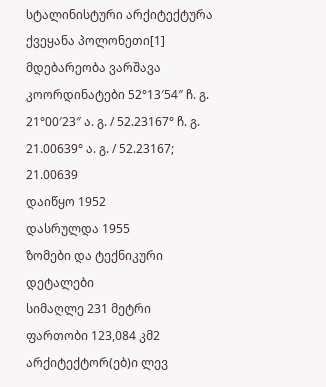სტალინისტური არქიტექტურა
ქვეყანა პოლონეთი[1]
მდებარეობა ვარშავა
კოორდინატები 52°13′54″ ჩ. გ. 21°00′23″ ა. გ. / 52.23167° ჩ. გ. 21.00639° ა. გ. / 52.23167; 21.00639
დაიწყო 1952
დასრულდა 1955
ზომები და ტექნიკური დეტალები
სიმაღლე 231 მეტრი
ფართობი 123,084 კმ2
არქიტექტორ(ებ)ი ლევ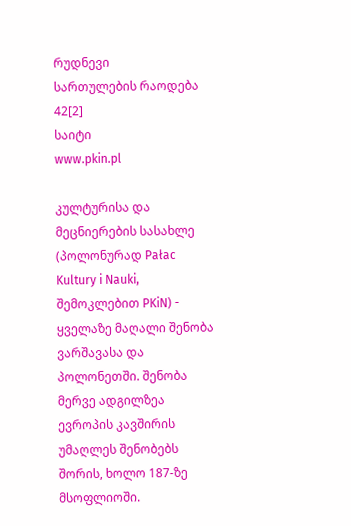რუდნევი
სართულების რაოდება 42[2]
საიტი
www.pkin.pl

კულტურისა და მეცნიერების სასახლე (პოლონურად Pałac Kultury i Nauki, შემოკლებით PKiN) - ყველაზე მაღალი შენობა ვარშავასა და პოლონეთში. შენობა მერვე ადგილზეა ევროპის კავშირის უმაღლეს შენობებს შორის, ხოლო 187-ზე მსოფლიოში.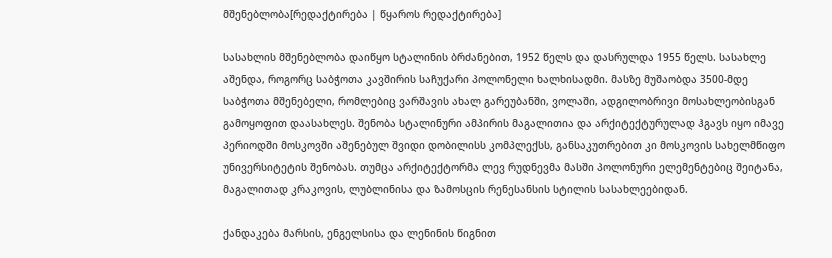მშენებლობა[რედაქტირება | წყაროს რედაქტირება]

სასახლის მშენებლობა დაიწყო სტალინის ბრძანებით, 1952 წელს და დასრულდა 1955 წელს. სასახლე აშენდა, როგორც საბჭოთა კავშირის საჩუქარი პოლონელი ხალხისადმი. მასზე მუშაობდა 3500-მდე საბჭოთა მშენებელი, რომლებიც ვარშავის ახალ გარეუბანში, ვოლაში, ადგილობრივი მოსახლეობისგან გამოყოფით დაასახლეს. შენობა სტალინური ამპირის მაგალითია და არქიტექტურულად ჰგავს იყო იმავე პერიოდში მოსკოვში აშენებულ შვიდი დობილისს კომპლექსს, განსაკუთრებით კი მოსკოვის სახელმწიფო უნივერსიტეტის შენობას. თუმცა არქიტექტორმა ლევ რუდნევმა მასში პოლონური ელემენტებიც შეიტანა, მაგალითად კრაკოვის, ლუბლინისა და ზამოსცის რენესანსის სტილის სასახლეებიდან.

ქანდაკება მარსის, ენგელსისა და ლენინის წიგნით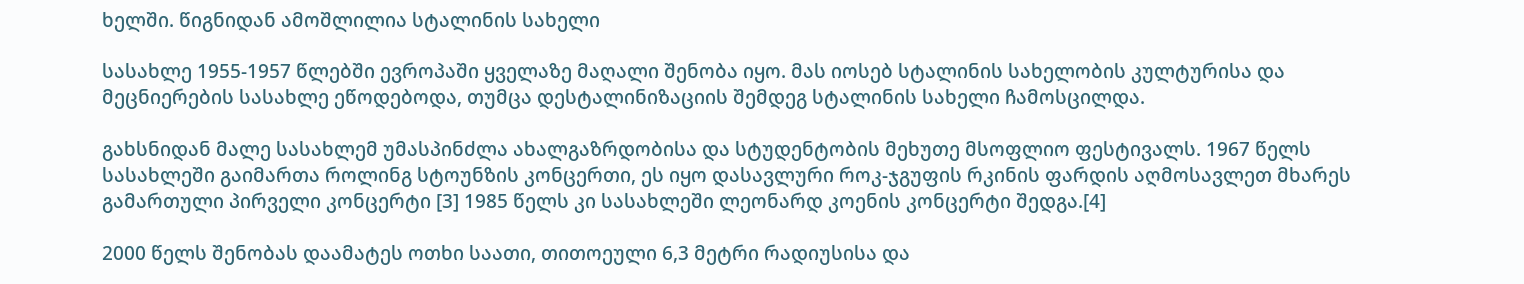ხელში. წიგნიდან ამოშლილია სტალინის სახელი

სასახლე 1955-1957 წლებში ევროპაში ყველაზე მაღალი შენობა იყო. მას იოსებ სტალინის სახელობის კულტურისა და მეცნიერების სასახლე ეწოდებოდა, თუმცა დესტალინიზაციის შემდეგ სტალინის სახელი ჩამოსცილდა.

გახსნიდან მალე სასახლემ უმასპინძლა ახალგაზრდობისა და სტუდენტობის მეხუთე მსოფლიო ფესტივალს. 1967 წელს სასახლეში გაიმართა როლინგ სტოუნზის კონცერთი, ეს იყო დასავლური როკ-ჯგუფის რკინის ფარდის აღმოსავლეთ მხარეს გამართული პირველი კონცერტი [3] 1985 წელს კი სასახლეში ლეონარდ კოენის კონცერტი შედგა.[4]

2000 წელს შენობას დაამატეს ოთხი საათი, თითოეული 6,3 მეტრი რადიუსისა და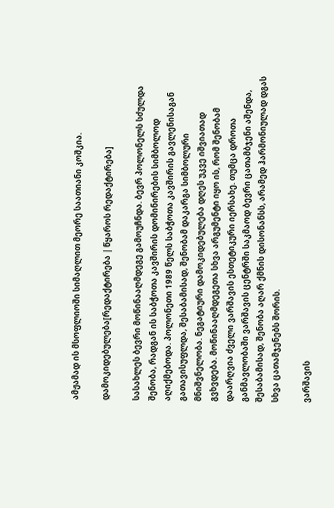ამჟამად ის მსოფლიოში სიმაღლით მეორე საათიანი კოშკია.

დამოკიდებულება[რედაქტირება | წყაროს რედაქტირება]

სასახლეს ბევრი მოწინააღმდეგე გამოუჩნდა. ბევრ პოლონელს სძულდა შენობა, რადგან ის საბჭოთა კავშირის დომინირების სიმბოლოდ აღიქმებოდა. პოლონეთი 1989 წელს საბჭოთა კავშირის გავლენისაგან გათავისუფლდა, შესაბამისად, შენობამ დაკარგა სიმბოლური მნიშვნელობა. ნეგატიური დამოკიდებულება დღეს უკვე იშვიათად გვხვდება. მოწინააღმდეგეთა სხვა არგუმენტი იყო ის, რომ შენობამ დაარღვია ძველი ვარშავის ესთეტიკური იერსახე. თუმცა დროთა განმავლობაში ვარშავის ცენტრში საკმაოდ ბევრი ცათამბჯენი აშენდა, შესაბამისად, შენობა აღარ ქმნის დისონანსს, არამედ ჰარმონიულად დგას სხვა ცათამჯენებს შორის.

ვარშავის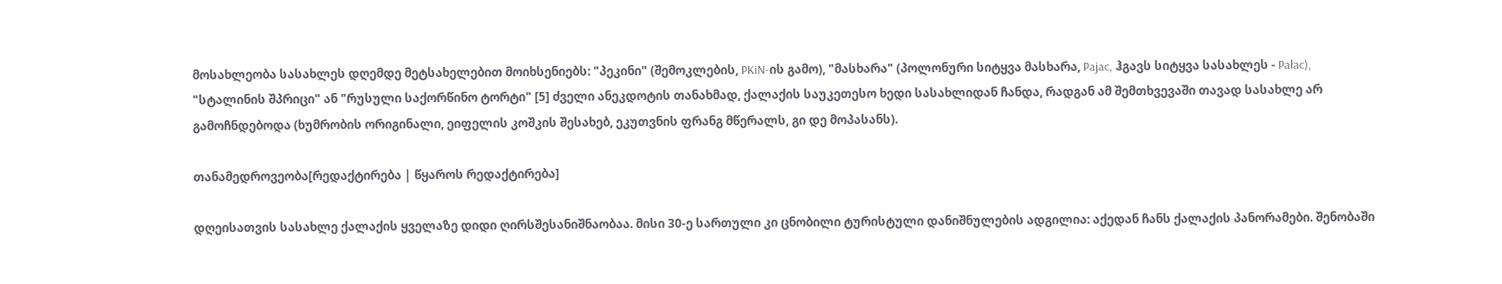მოსახლეობა სასახლეს დღემდე მეტსახელებით მოიხსენიებს: "პეკინი" (შემოკლების, PKiN-ის გამო), "მასხარა" (პოლონური სიტყვა მასხარა, Pajac, ჰგავს სიტყვა სასახლეს - Pałac), "სტალინის შპრიცი" ან "რუსული საქორწინო ტორტი" [5] ძველი ანეკდოტის თანახმად, ქალაქის საუკეთესო ხედი სასახლიდან ჩანდა, რადგან ამ შემთხვევაში თავად სასახლე არ გამოჩნდებოდა (ხუმრობის ორიგინალი, ეიფელის კოშკის შესახებ, ეკუთვნის ფრანგ მწერალს, გი დე მოპასანს).

თანამედროვეობა[რედაქტირება | წყაროს რედაქტირება]

დღეისათვის სასახლე ქალაქის ყველაზე დიდი ღირსშესანიშნაობაა. მისი 30-ე სართული კი ცნობილი ტურისტული დანიშნულების ადგილია: აქედან ჩანს ქალაქის პანორამები. შენობაში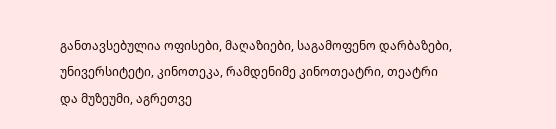განთავსებულია ოფისები, მაღაზიები, საგამოფენო დარბაზები, უნივერსიტეტი, კინოთეკა, რამდენიმე კინოთეატრი, თეატრი და მუზეუმი, აგრეთვე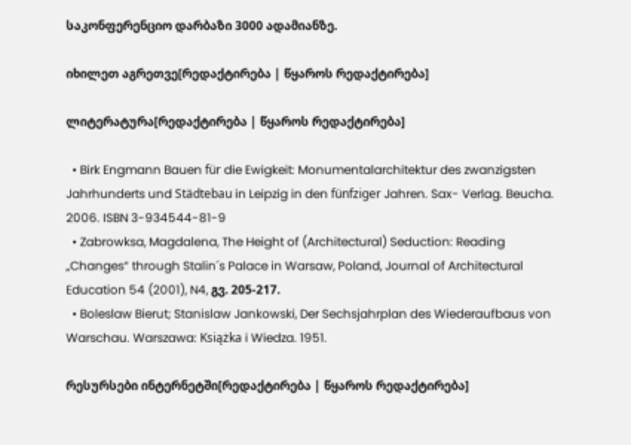საკონფერენციო დარბაზი 3000 ადამიანზე.

იხილეთ აგრეთვე[რედაქტირება | წყაროს რედაქტირება]

ლიტერატურა[რედაქტირება | წყაროს რედაქტირება]

  • Birk Engmann Bauen für die Ewigkeit: Monumentalarchitektur des zwanzigsten Jahrhunderts und Städtebau in Leipzig in den fünfziger Jahren. Sax- Verlag. Beucha. 2006. ISBN 3-934544-81-9
  • Zabrowksa, Magdalena, The Height of (Architectural) Seduction: Reading „Changes“ through Stalin´s Palace in Warsaw, Poland, Journal of Architectural Education 54 (2001), N4, გვ. 205-217.
  • Boleslaw Bierut; Stanislaw Jankowski, Der Sechsjahrplan des Wiederaufbaus von Warschau. Warszawa: Książka i Wiedza. 1951.

რესურსები ინტერნეტში[რედაქტირება | წყაროს რედაქტირება]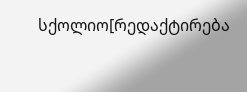სქოლიო[რედაქტირება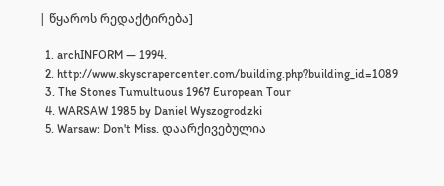| წყაროს რედაქტირება]

  1. archINFORM — 1994.
  2. http://www.skyscrapercenter.com/building.php?building_id=1089
  3. The Stones Tumultuous 1967 European Tour
  4. WARSAW 1985 by Daniel Wyszogrodzki
  5. Warsaw: Don't Miss. დაარქივებულია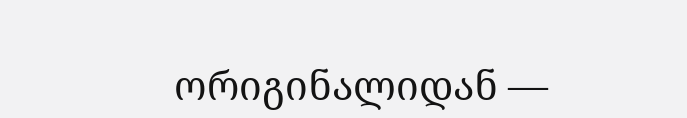ორიგინალიდან —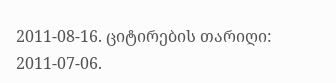2011-08-16. ციტირების თარიღი: 2011-07-06.